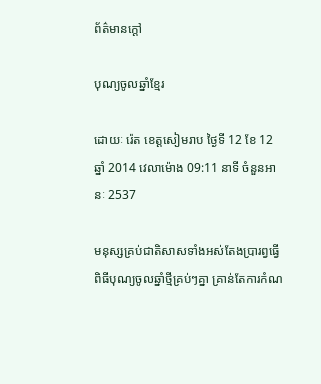ព័ត៌មានក្ដៅ

បុណ្យចូលឆ្នាំខ្មែរ

ដោយៈ រ៉េត ខេត្តសៀមរាប ថ្ងៃទី 12 ខែ 12 ឆ្នាំ 2014 វេលាម៉ោង 09:11 នាទី ចំនួនអានៈ 2537

មនុស្សគ្រប់ជាតិសាសទាំងអស់តែងប្រារព្វធ្វើពិធីបុណ្យចូលឆ្នាំថ្មីគ្រប់ៗគ្នា គ្រាន់តែការកំណ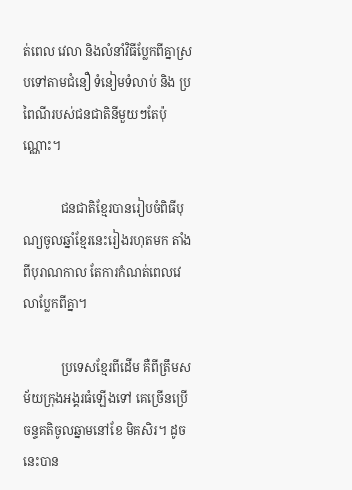ត់ពេល វេលា និងលំនាំវិធីប្លែកពីគ្នាស្របទៅតាមជំនឿ ទំនៀមទំលាប់ និង ប្រពៃណីរបស់ជនជាតិនីមួយៗតែប៉ុណ្ណោះ។

            ជនជាតិខ្មែរបានរៀបចំពិធីបុណ្យចូលឆ្នាំខ្មែរនេះរៀងរហុតមក តាំងពីបុរាណកាល តែការកំណត់ពេលវេលាប្លែកពីគ្នា។

            ប្រទេសខ្មែរពីដើម គឺពីត្រឹមសម័យក្រុងអង្គរធំឡើងទៅ គេច្រើនប្រើចន្ទគតិចូលឆ្នាមនៅខែ មិគសិរ។ ដូចនេះបាន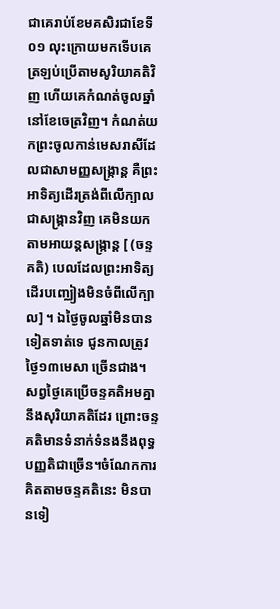ជាគេរាប់ខែមគសិរជាខែទី០១ លុះក្រោយមកទើបគេត្រឡប់ប្រើតាមសូរិយាគតិវិញ ហើយគេកំណត់ចូលឆ្នាំនៅខែចេត្រវិញ។ កំណត់យកព្រះចូលកាន់មេសរាសីដែលជាសាមញ្ញសង្រ្កាន្ត គឺព្រះអាទិត្យដើរត្រង់ពីលើក្បាល ជាសង្ក្រានវិញ គេមិនយកតាមអាយន្តសង្ក្រាន្ត [ (ចន្ទគតិ) បេលដែលព្រះអាទិត្យដើរបញ្ឈៀងមិនចំពីលើក្បាល] ។ ឯថ្ងៃចូលឆ្នាំមិនបានទៀតទាត់ទេ ជូនកាលត្រូវថ្ងៃ១៣មេសា ច្រើនជាង។ សព្វថ្ងៃគេប្រើចន្ទគតិអមគ្នានឹងសុរិយាគតិដែរ ព្រោះចន្ទគតិមានទំនាក់ទំនងនឹងពុទ្ធ បញ្ញតិជាច្រើន។ចំណែកការគិតតាមចន្ទគតិនេះ មិនបានទៀ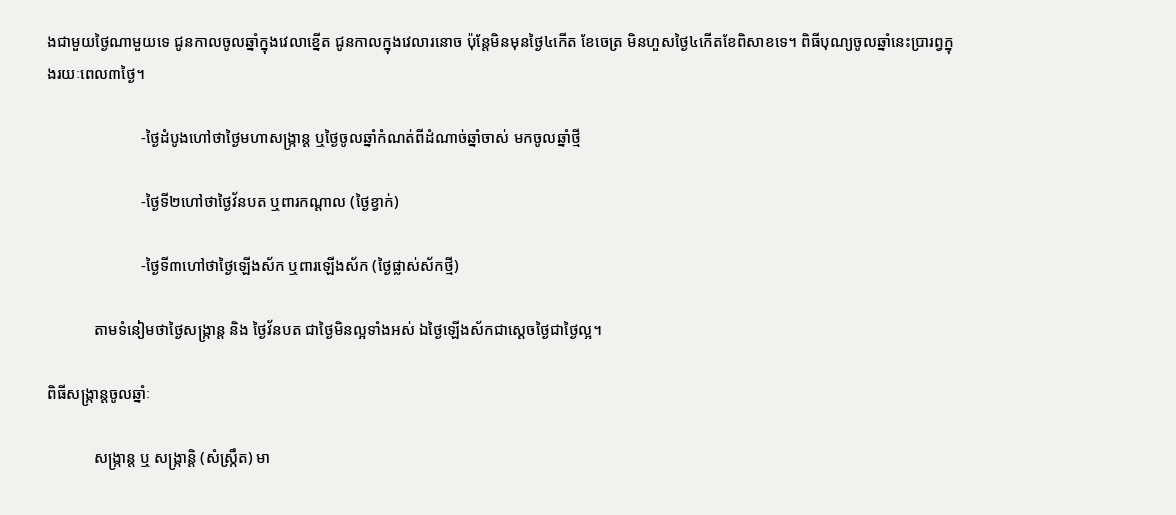ងជាមួយថ្ងៃណាមួយទេ ជូនកាលចូលឆ្នាំក្នុងវេលាខ្នើត ជូនកាលក្នុងវេលារនោច ប៉ុន្តែមិនមុនថ្ងៃ៤កើត ខែចេត្រ មិនហួសថ្ងៃ៤កើតខែពិសាខទេ។ ពិធីបុណ្យចូលឆ្នាំនេះប្រារព្វក្នុងរយៈពេល៣ថ្ងៃ។

                        -ថ្ងៃដំបូងហៅថាថ្ងៃមហាសង្ក្រាន្ត ឬថ្ងៃចូលឆ្នាំកំណត់ពីដំណាច់ឆ្នាំចាស់ មកចូលឆ្នាំថ្មី

                        -ថ្ងៃទី២ហៅថាថ្ងៃវ័នបត ឬពារកណ្តាល (ថ្ងៃខ្វាក់)

                        -ថ្ងៃទី៣ហៅថាថ្ងៃឡើងស័ក ឬពារឡើងស័ក (ថ្ងៃផ្លាស់ស័កថ្មី)

            តាមទំនៀមថាថ្ងៃសង្ក្រាន្ត និង ថ្ងៃវ័នបត ជាថ្ងៃមិនល្អទាំងអស់ ឯថ្ងៃឡើងស័កជាស្តេចថ្ងៃជាថ្ងៃល្អ។

ពិធីសង្ក្រាន្តចូលឆ្នាំៈ

            សង្ក្រាន្ត ឬ សង្ក្រាន្តិ (សំស្រ្កឹត) មា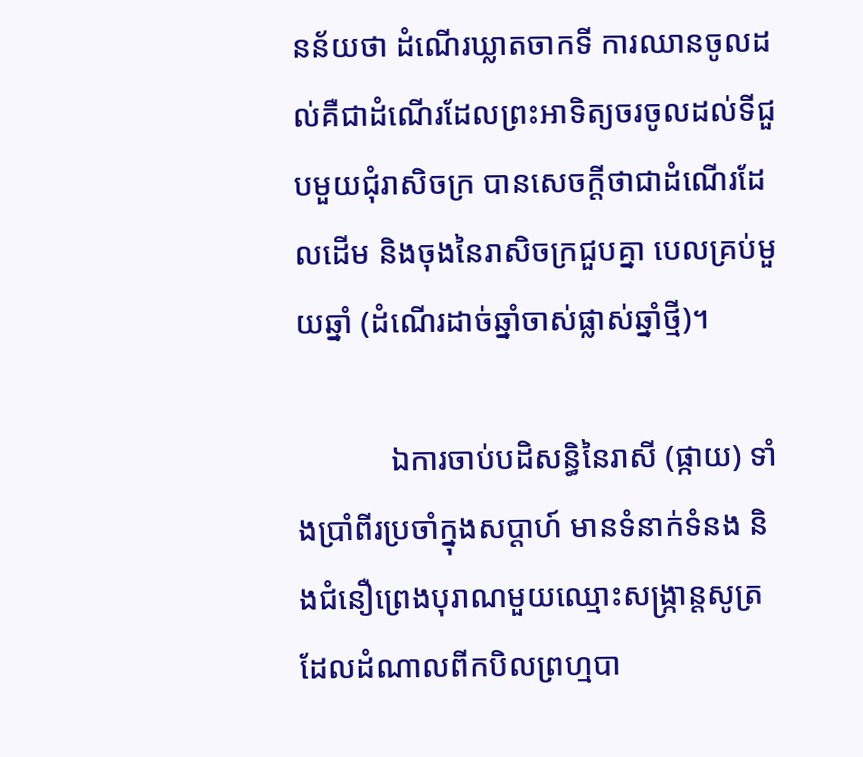នន័យថា ដំណើរឃ្លាតចាកទី ការឈានចូលដល់គឺជាដំណើរដែលព្រះអាទិត្យចរចូលដល់ទីជួបមួយជុំរាសិចក្រ បានសេចក្តីថាជាដំណើរដែលដើម និងចុងនៃរាសិចក្រជួបគ្នា បេលគ្រប់មួយឆ្នាំ (ដំណើរដាច់ឆ្នាំចាស់ផ្លាស់ឆ្នាំថ្មី)។

            ឯការចាប់បដិសន្ធិនៃរាសី (ផ្កាយ) ទាំងប្រាំពីរប្រចាំក្នុងសប្តាហ៍ មានទំនាក់ទំនង និងជំនឿព្រេងបុរាណមួយឈ្មោះសង្ក្រាន្តសូត្រ ដែលដំណាលពីកបិលព្រហ្មបា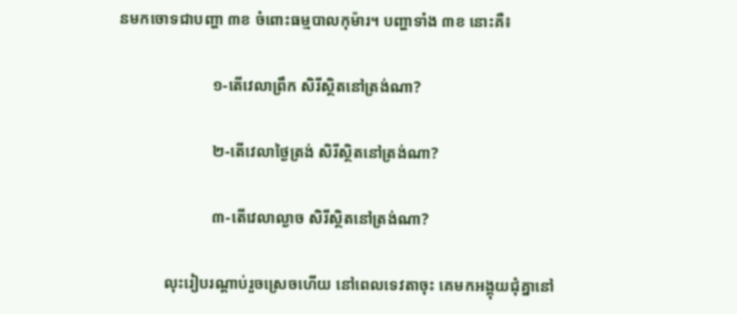នមកចោទជាបញ្ហា ៣ខ ចំពោះធម្មបាលកុម៉ារ។ បញ្ហាទាំង ៣ខ នោះគឺ៖

                        ១-តើវេលាព្រឹក សិរីស្ថិតនៅត្រង់ណា?

                        ២-តើវេលាថ្ងៃត្រង់ សិរីស្ថិតនៅត្រង់ណា?

                        ៣-តើវេលាល្ងាច សិរីស្ថិតនៅត្រង់ណា?

            លុះរៀបរណ្តាប់រួចស្រេចហើយ នៅពេលទេវតាចុះ គេមកអង្គុយជុំគ្នានៅ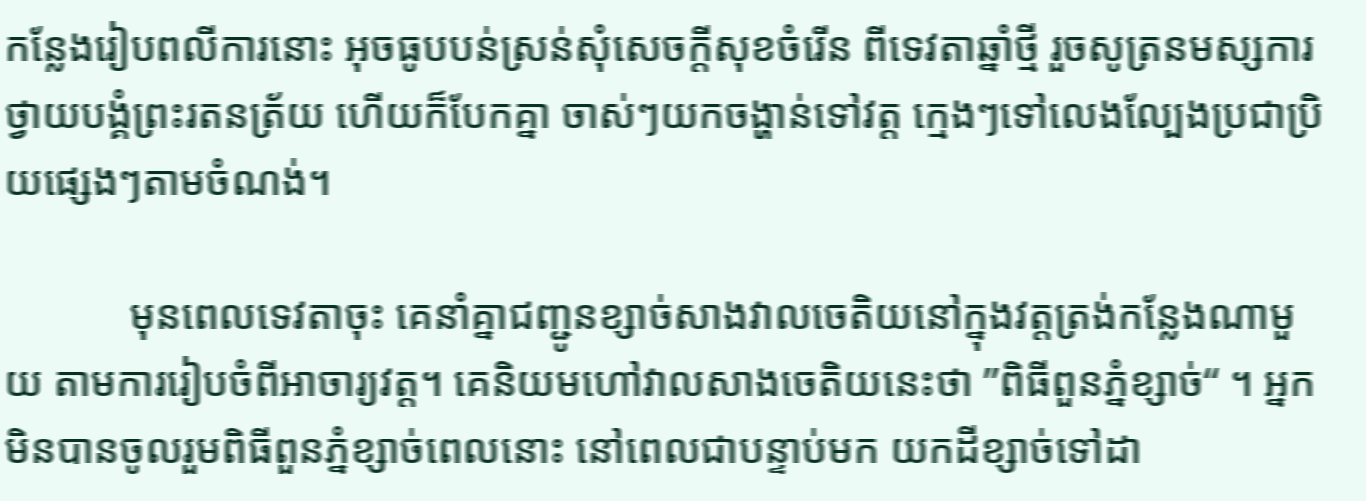កន្លែងរៀបពលីការនោះ អុចធូបបន់ស្រន់សុំសេចក្តីសុខចំរើន ពីទេវតាឆ្នាំថ្មី រួចសូត្រនមស្សការថ្វាយបង្គំព្រះរតនត្រ័យ ហើយក៏បែកគ្នា ចាស់ៗយកចង្ហាន់ទៅវត្ត ក្មេងៗទៅលេងល្បែងប្រជាប្រិយផ្សេងៗតាមចំណង់។

            មុនពេលទេវតាចុះ គេនាំគ្នាជញ្ជូនខ្សាច់សាងវាលចេតិយនៅក្នុងវត្តត្រង់កន្លែងណាមួយ តាមការរៀបចំពីអាចារ្យវត្ត។ គេនិយមហៅវាលសាងចេតិយនេះថា ”ពិធីពួនភ្នំខ្សាច់“ ។ អ្នកមិនបានចូលរួមពិធីពួនភ្នំខ្សាច់ពេលនោះ នៅពេលជាបន្ទាប់មក យកដីខ្សាច់ទៅដា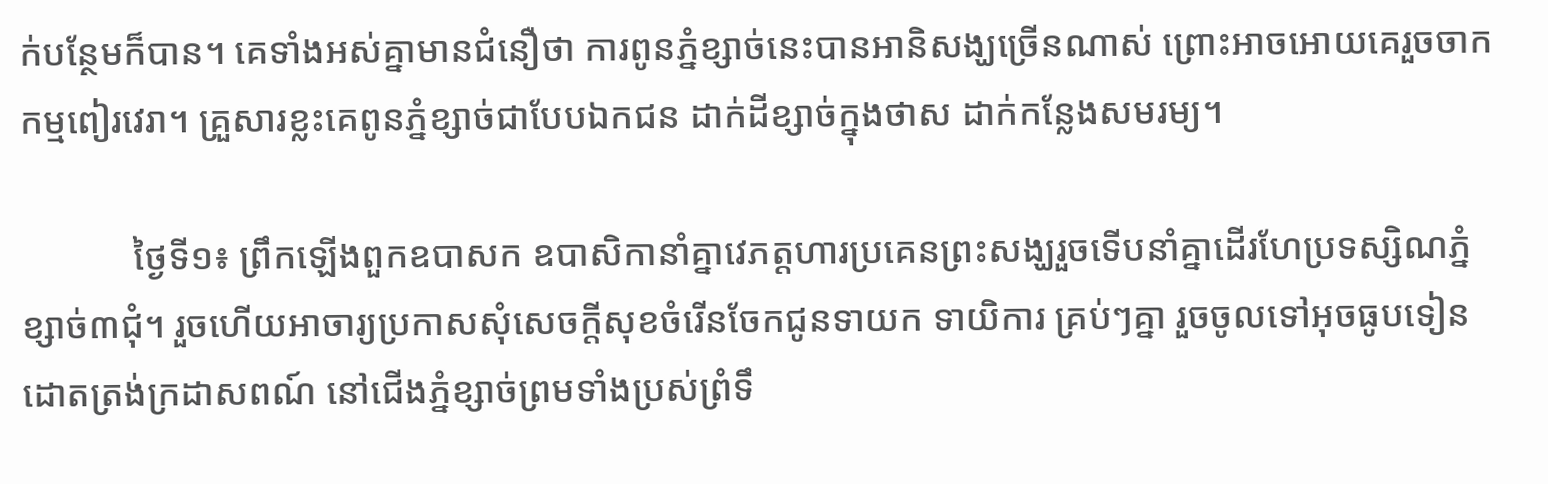ក់បន្ថែមក៏បាន។ គេទាំងអស់គ្នាមានជំនឿថា ការពូនភ្នំខ្សាច់នេះបានអានិសង្ឃច្រើនណាស់ ព្រោះអាចអោយគេរួចចាកកម្មពៀរវេរា។ គ្រួសារខ្លះគេពូនភ្នំខ្សាច់ជាបែបឯកជន ដាក់ដីខ្សាច់ក្នុងថាស ដាក់កន្លែងសមរម្យ។

            ថ្ងៃទី១៖ ព្រឹកឡើងពួកឧបាសក ឧបាសិកានាំគ្នាវេភត្តហារប្រគេនព្រះសង្ឃរួចទើបនាំគ្នាដើរហែប្រទស្សិណភ្នំខ្សាច់៣ជុំ។ រួចហើយអាចារ្យប្រកាសសុំសេចក្តីសុខចំរើនចែកជូនទាយក ទាយិការ គ្រប់ៗគ្នា រួចចូលទៅអុចធូបទៀនដោតត្រង់ក្រដាសពណ៍ នៅជើងភ្នំខ្សាច់ព្រមទាំងប្រស់ព្រំទឹ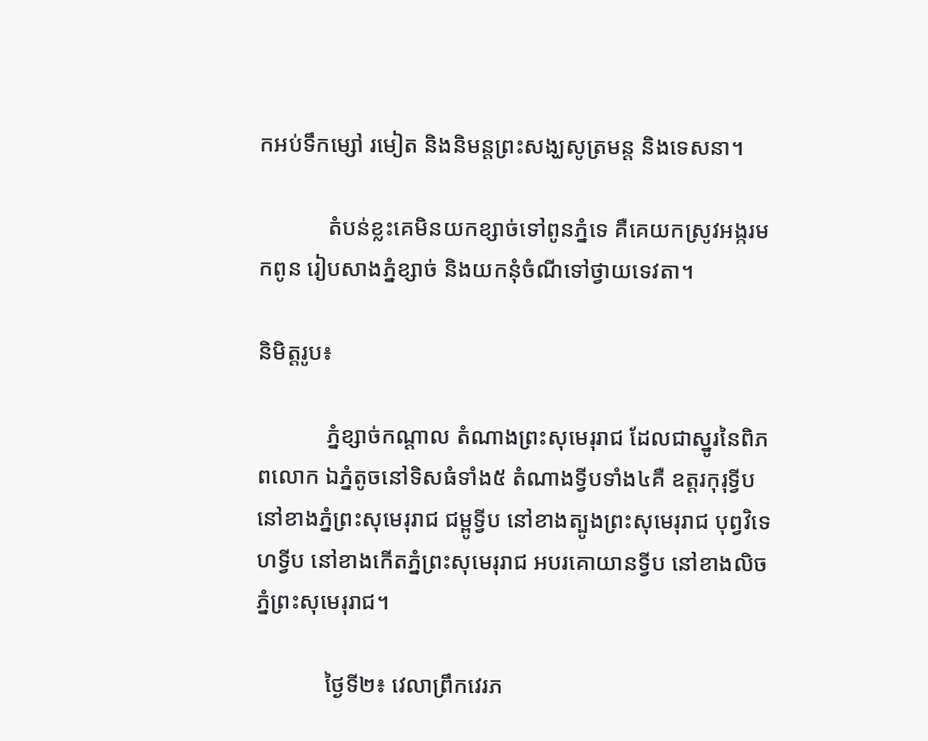កអប់ទឹកម្សៅ រមៀត និងនិមន្តព្រះសង្ឃសូត្រមន្ត និងទេសនា។

            តំបន់ខ្លះគេមិនយកខ្សាច់ទៅពូនភ្នំទេ គឺគេយកស្រូវអង្ករមកពូន រៀបសាងភ្នំខ្សាច់ និងយកនុំចំណីទៅថ្វាយទេវតា។

និមិត្តរូប៖

            ភ្នំខ្សាច់កណ្តាល តំណាងព្រះសុមេរុរាជ ដែលជាស្នូរនៃពិភពលោក ឯភ្នំតូចនៅទិសធំទាំង៥ តំណាងទ្វីបទាំង៤គឺ ឧត្តរកុរុទ្វីប នៅខាងភ្នំព្រះសុមេរុរាជ ជម្ពូទ្វីប នៅខាងត្បូងព្រះសុមេរុរាជ បុព្វវិទេហទ្វីប នៅខាងកើតភ្នំព្រះសុមេរុរាជ អបរគោយានទ្វីប នៅខាងលិចភ្នំព្រះសុមេរុរាជ។

            ថ្ងៃទី២៖ វេលាព្រឹកវេរភ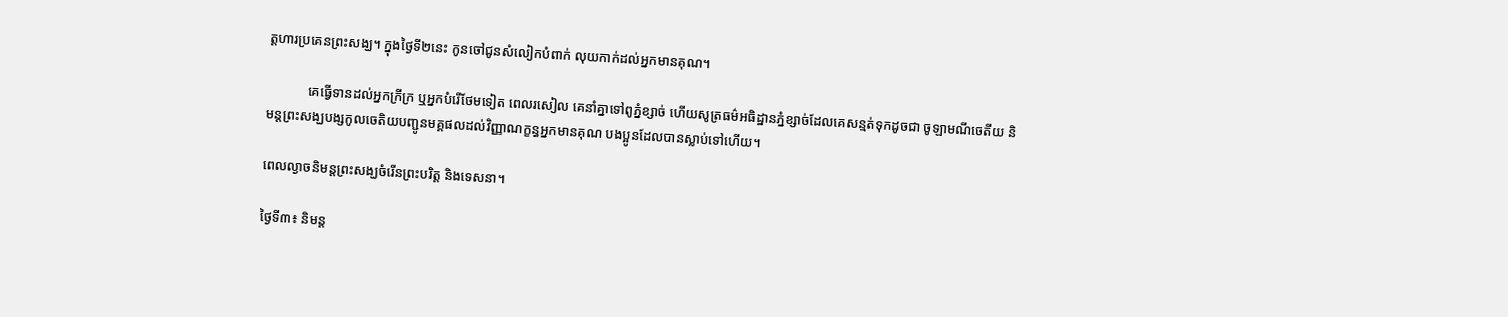ត្តហារប្រគេនព្រះសង្ឃ។ ក្នុងថ្ងៃទី២នេះ កូនចៅជូនសំលៀកបំពាក់ លុយកាក់ដល់អ្នកមានគុណ។

            គេធ្វើទានដល់អ្នកក្រីក្រ ឬអ្នកបំរើថែមទៀត ពេលរសៀល គេនាំគ្នាទៅពូភ្នំខ្សាច់ ហើយសូត្រធម៌អធិដ្ឋានភ្នំខ្សាច់ដែលគេសន្មត់ទុកដូចជា ចូឡាមណីចេតីយ និមន្តព្រះសង្ឃបង្សកូលចេតិយបញ្ជូនមគ្គផលដល់វិញ្ញាណក្ខន្ធអ្នកមានគុណ បងប្អូនដែលបានស្លាប់ទៅហើយ។

ពេលល្ងាចនិមន្តព្រះសង្ឃចំរើនព្រះបរិត្ត និងទេសនា។

ថ្ងៃទី៣៖ និមន្ត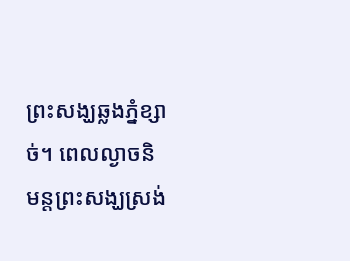ព្រះសង្ឃឆ្លងភ្នំខ្សាច់។ ពេលល្ងាចនិមន្តព្រះសង្ឃស្រង់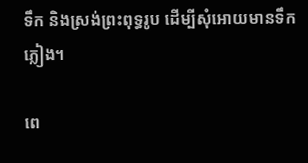ទឹក និងស្រង់ព្រះពុទ្ធរូប ដើម្បីសុំអោយមានទឹកភ្លៀង។

ពេ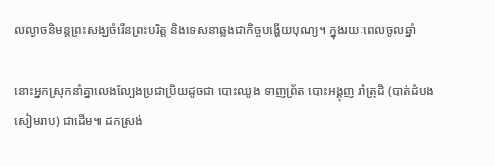លល្ងាចនិមន្តព្រះសង្ឃចំរើនព្រះបរិត្ត និងទេសនាឆ្លងជាកិច្ចបង្ហើយបុណ្យ។ ក្នុងរយៈពេលចូលឆ្នាំ

នោះអ្នកស្រុកនាំគ្នាលេងល្បែងប្រជាប្រិយដូចជា បោះឈូង ទាញព្រ័ត បោះអង្គុញ រាំត្រុដិ (បាត់ដំបង សៀមរាប) ជាដើម៕ ដកស្រង់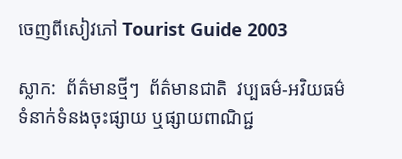ចេញពីសៀវភៅ Tourist Guide 2003

ស្លាក:  ព័ត៌មានថ្មីៗ  ព័ត៌មានជាតិ  វប្បធម៌-អវិយធម៌
ទំនាក់ទំនងចុះផ្សាយ ឬផ្សាយពាណិជ្ជ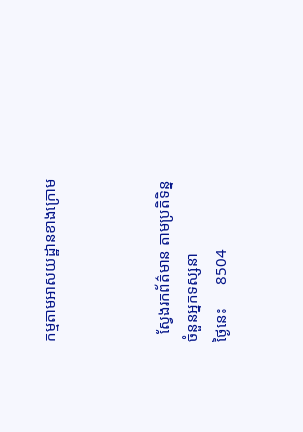កម្មតាមអាសយដ្ឋានខាងក្រោម



  ស្វែងរកព័ត៌មាន តាមប្រតិទិន្ន
ចំនួនអ្នកទស្សនា
ថ្ងៃនេះ      8504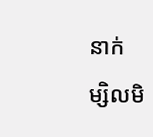នាក់
ម្សិលមិ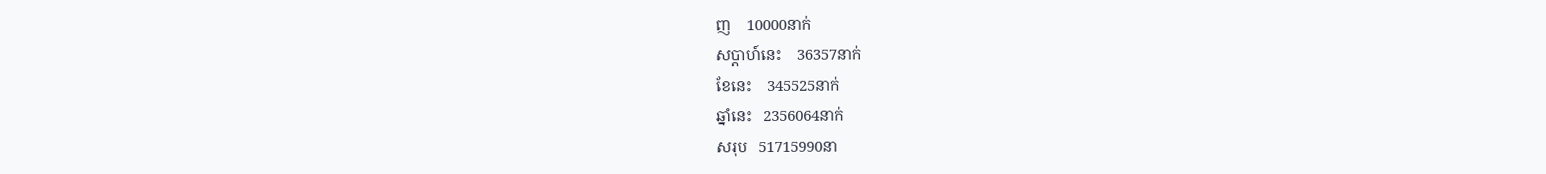ញ    10000នាក់
សប្ដាហ៍នេះ    36357នាក់
ខែនេះ    345525នាក់
ឆ្នាំនេះ   2356064នាក់
សរុប   51715990នា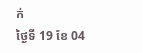ក់
ថ្ងៃទី 19 ខែ 04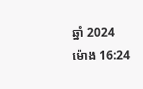ឆ្នាំ 2024 ម៉ោង 16:24